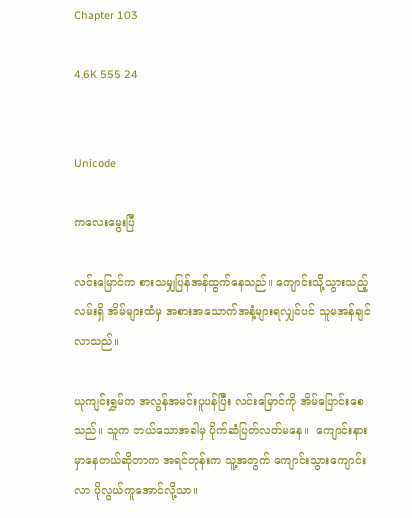Chapter 103

4.6K 555 24


Unicode

ကလေးမွေးပြီ

လင်းမြောင်က စားသမျှပြန်အန်ထွက်နေသည်။ ကျောင်းသို့သွားသည့်လမ်းရှိ အိမ်များထံမှ အစားအသောက်အနံ့များရလျှင်ပင် သူမအန်ချင်လာသည်။

ယုကျင်းရွှမ်က အလွန်အမင်းပူပန်ပြီး လင်းမြောင်ကို အိမ်ပြောင်းစေသည်။ သူက ဘယ်သောအခါမှ ပိုက်ဆံပြတ်လတ်မနေ။  ကျောင်းနားမှာနေတယ်ဆိုတာက အရင်တုန်းက သူ့အတွက် ကျောင်းသွားကျောင်းလာ ပိုလွယ်ကူအောင်လို့သာ။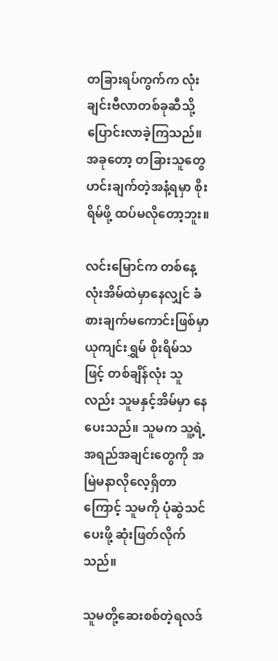တခြားရပ်ကွက်က လုံးချင်းဗီလာတစ်ခုဆီသို့ ပြောင်းလာခဲ့ကြသည်။ အခုတော့ တခြားသူတွေ ဟင်းချက်တဲ့အနံ့ရမှာ စိုးရိမ်ဖို့ ထပ်မလိုတော့ဘူး။

လင်းမြောင်က တစ်နေ့လုံးအိမ်ထဲမှာနေလျှင် ခံစားချက်မကောင်းဖြစ်မှာ ယုကျင်းရွှမ် စိုးရိမ်သဖြင့် တစ်ချိန်လုံး သူလည်း သူမနှင့်အိမ်မှာ နေပေးသည်။ သူမက သူ့ရဲ့အရည်အချင်းတွေကို အမြဲမနာလိုလေ့ရှိတာကြောင့် သူမကို ပုံဆွဲသင်ပေးဖို့ ဆုံးဖြတ်လိုက်သည်။

သူမတို့ဆေးစစ်တဲ့ရလဒ်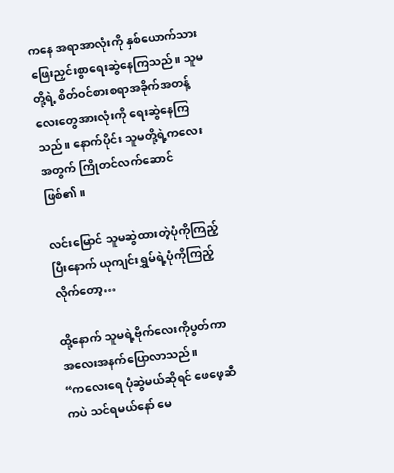ကနေ အရာအာလုံးကို နှစ်ယောက်သား ဖြေးညှင်းစွာရေးဆွဲနေကြသည်။ သူမတို့ရဲ့ စိတ်ဝင်စားစရာအခိုက်အတန့်လေးတွေအားလုံးကို ရေးဆွဲနေကြသည်။ နောက်ပိုင်း သူမတို့ရဲ့ကလေးအတွက် ကြိုတင်လက်ဆောင်ဖြစ်၏။

လင်းမြောင် သူမဆွဲထားတဲ့ပုံကိုကြည့်ပြီးနောက် ယုကျင်းရွှမ်ရဲ့ပုံကိုကြည့်လိုက်တော့…

ထို့နောက် သူမရဲ့ဗိုက်လေးကိုပွတ်ကာ အလေးအနက်ပြောလာသည်။
“ကလေးရေ ပုံဆွဲမယ်ဆိုရင် ဖေဖေ့ဆီကပဲ သင်ရမယ်နော် မေ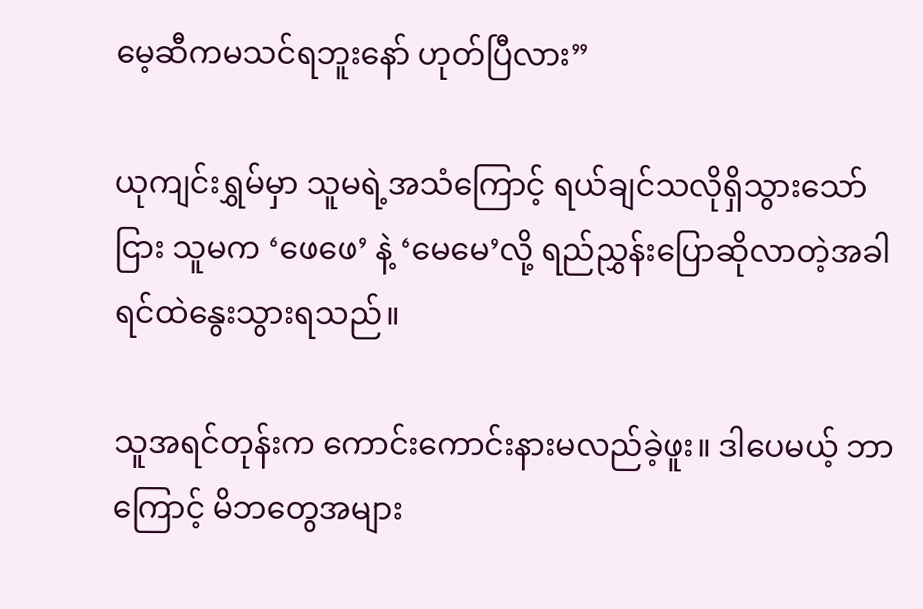မေ့ဆီကမသင်ရဘူးနော် ဟုတ်ပြီလား”

ယုကျင်းရွှမ်မှာ သူမရဲ့အသံကြောင့် ရယ်ချင်သလိုရှိသွားသော်ငြား သူမက ‘ဖေဖေ’ နဲ့ ‘မေမေ’လို့ ရည်ညွှန်းပြောဆိုလာတဲ့အခါ ရင်ထဲနွေးသွားရသည်။

သူအရင်တုန်းက ကောင်းကောင်းနားမလည်ခဲ့ဖူး။ ဒါပေမယ့် ဘာကြောင့် မိဘတွေအများ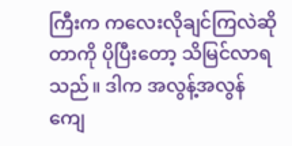ကြီးက ကလေးလိုချင်ကြလဲဆိုတာကို ပိုပြီးတော့ သိမြင်လာရသည်။ ဒါက အလွန့်အလွန်ကျေ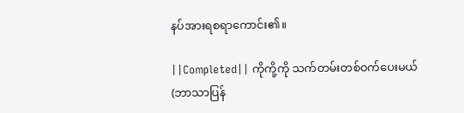နပ်အားရစရာကောင်း၏။

||Completed|| ကိုကို့ကို သက်တမ်းတစ်ဝက်ပေးမယ် (ဘာသာပြန်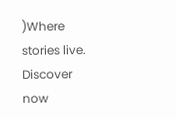)Where stories live. Discover now